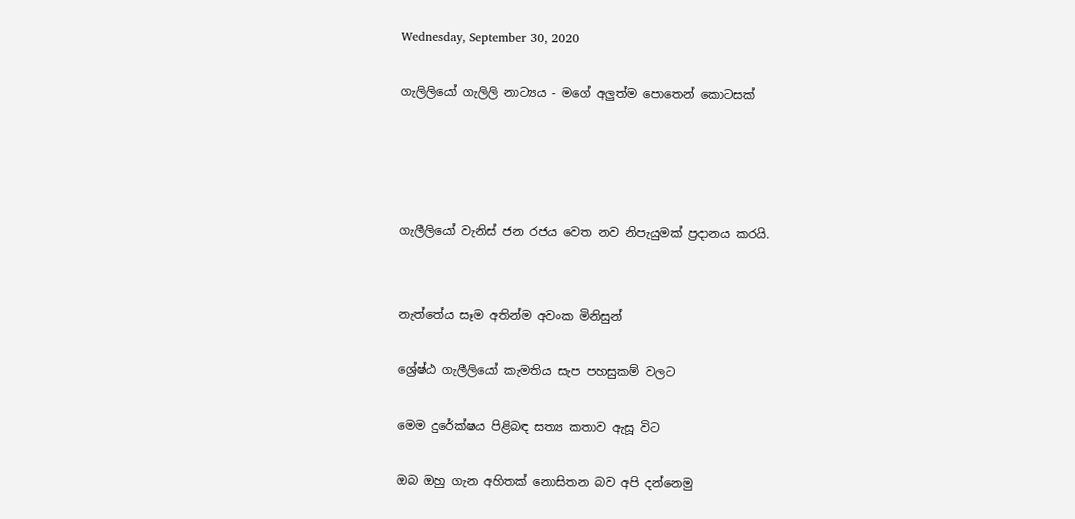Wednesday, September 30, 2020

ගැලිලියෝ ගැලිලි නාට්‍යය - මගේ අලුත්ම පොතෙන් කොටසක්




ගැලීලියෝ වැනිස් ජන රජය වෙත නව නිපැයුමක් ප්‍රදානය කරයි.


නැත්තේය සෑම අතින්ම අවංක මිනිසුන්

ශ්‍රේෂ්ඨ ගැලීලියෝ කැමතිය සැප පහසුකම් වලට

මෙම දුරේක්ෂය පිළිබඳ සත්‍ය කතාව ඇසූ විට

ඔබ ඔහු ගැන අහිතක් නොසිතන බව අපි දන්නෙමු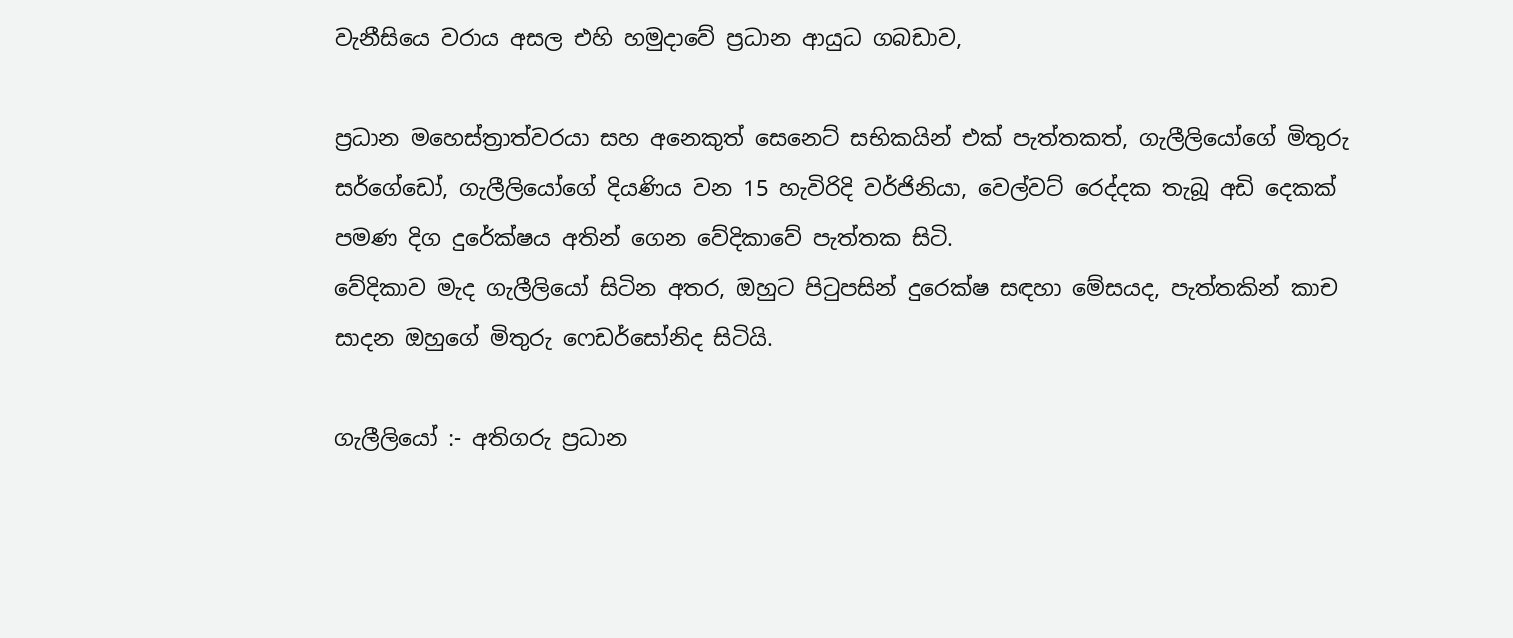වැනීසියෙ වරාය අසල එහි හමුදාවේ ප්‍රධාන ආයුධ ගබඩාව,

ප්‍රධාන මහෙස්ත්‍රාත්වරයා සහ අනෙකුත් සෙනෙට් සභිකයින් එක් පැත්තකත්, ගැලීලියෝගේ මිතුරු සර්ගේඩෝ, ගැලීලියෝගේ දියණිය වන 15 හැවිරිදි වර්ජිනියා, වෙල්වට් රෙද්දක තැබූ අඩි දෙකක් පමණ දිග දුරේක්ෂය අතින් ගෙන වේදිකාවේ පැත්තක සිටි.
වේදිකාව මැද ගැලීලියෝ සිටින අතර, ඔහුට පිටුපසින් දුරෙක්ෂ සඳහා මේසයද, පැත්තකින් කාච සාදන ඔහුගේ මිතුරු ෆෙඩර්සෝනිද සිටියි.

ගැලීලියෝ :- අතිගරු ප්‍රධාන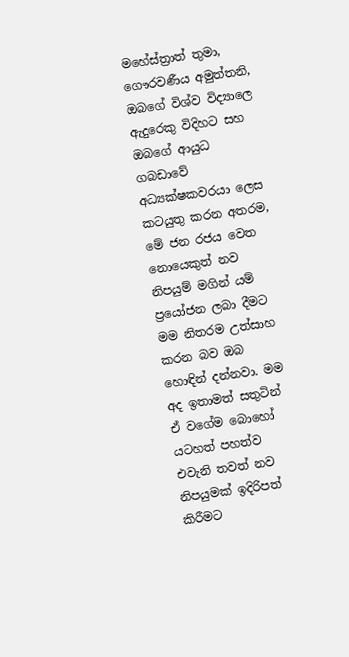මහේස්ත්‍රාත් තුමා, ගෞරවණීය අමුත්තනි, ඔබගේ විශ්ව විද්‍යාලෙ ඇදුරෙකු විදිහට සහ ඔබගේ ආයුධ ගබඩාවේ අධ්‍යක්ෂකවරයා ලෙස කටයුතු කරන අතරම, මේ ජන රජය වෙත නොයෙකුත් නව නිපයුම් මගින් යම් ප්‍රයෝජන ලබා දීමට මම නිතරම උත්සාහ කරන බව ඔබ හොඳින් දන්නවා. මම අද ඉතාමත් සතුටින් ඒ වගේම බොහෝ යටහත් පහත්ව එවැනි තවත් නව නිපයුමක් ඉදිරිපත් කිරීමට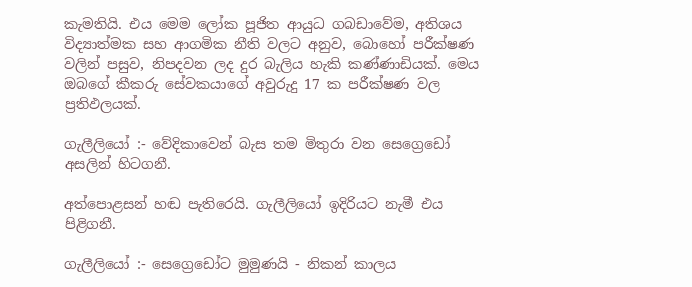කැමතියි. එය මෙම ලෝක පූජිත ආයුධ ගබඩාවේම, අතිශය විද්‍යාත්මක සහ ආගමික නීති වලට අනුව, බොහෝ පරීක්ෂණ වලින් පසුව, නිපදවන ලද දුර බැලිය හැකි කණ්ණාඩියක්. මෙය ඔබගේ කීකරු සේවකයාගේ අවුරුදු 17 ක පරීක්ෂණ වල ප්‍රතිඵලයක්.

ගැලීලියෝ :- වේදිකාවෙන් බැස තම මිතුරා වන සෙග්‍රෙඩෝ අසලින් හිටගනී.

අත්පොළසන් හඬ පැතිරෙයි. ගැලීලියෝ ඉදිරියට නැමී එය පිළිගනී.

ගැලීලියෝ :- සෙග්‍රෙඩෝට මුමුණයි - නිකන් කාලය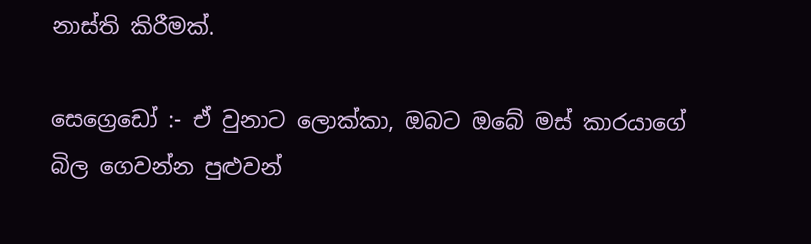නාස්ති කිරීමක්.

සෙග්‍රෙඩෝ :- ඒ වුනාට ලොක්කා, ඔබට ඔබේ මස් කාරයාගේ බිල ගෙවන්න පුළුවන්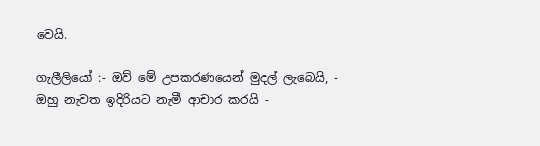වෙයි.

ගැලීලියෝ :- ඔව් මේ උපකරණයෙන් මුදල් ලැබෙයි, - ඔහු නැවත ඉදිරියට නැමී ආචාර කරයි -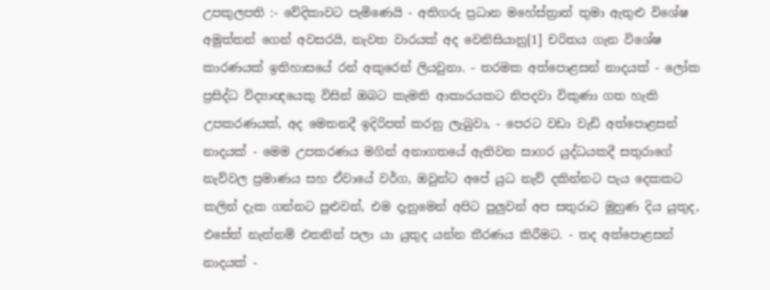උපකුලපති :- වේදිකාවට පැමිණෙයි - අතිගරු ප්‍රධාන මහේස්ත්‍රාත් තුමා ඇතුළු විශේෂ අමුත්තන් ගෙන් අවසරයි, නැවත වාරයක් අද වෙනිසියානු[1] චරිතය ගැන විශේෂ කාරණයක් ඉතිහාසයේ රන් අකුරෙන් ලියවුනා. - තරමක අත්පොළසන් නාදයක් - ලෝක ප්‍රසිද්ධ විද්‍යාඥයෙකු විසින් ඔබට කැමති ආකාරයකට නිපදවා විකුණා ගත හැකි උපකරණයක්, අද මෙතනදී ඉදිරිපත් කරනු ලැබුවා, - පෙරට වඩා වැඩි අත්පොළසන් නාදයක් - මෙම උපකරණය මගින් අනාගතයේ ඇතිවන සාගර යුද්ධයකදී සතුරාගේ නැව්‍වල ප්‍රමාණය සහ ඒවායේ වර්ග, ඔවුන්ට අපේ යුධ නැව් දකින්නට පැය දෙකකට කලින් දැක ගන්නට පුළුවන්, එම දැනුමෙන් අපිට පුලුවන් අප සතුරාට මුහුණ දිය යුතුද, එසේත් නැත්නම් එතනින් පලා යා යුතුද යන්න තීරණය කිරීමට. - තද අත්පොළසන් නාදයක් -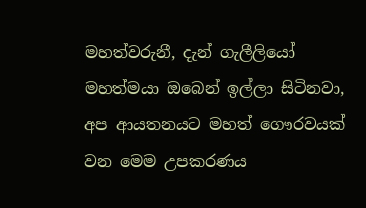මහත්වරුනී, දැන් ගැලීලියෝ මහත්මයා ඔබෙන් ඉල්ලා සිටිනවා, අප ආයතනයට මහත් ගෞරවයක් වන මෙම උපකරණය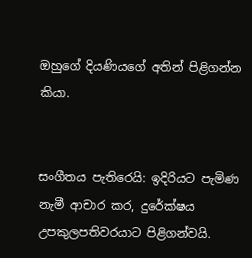ඔහුගේ දියණියගේ අතින් පිළිගන්න කියා.


සංගීතය පැතිරෙයි: ඉදිරියට පැමිණ නැමී ආචාර කර, දුරේක්ෂය උපකුලපතිවරයාට පිළිගන්වයි.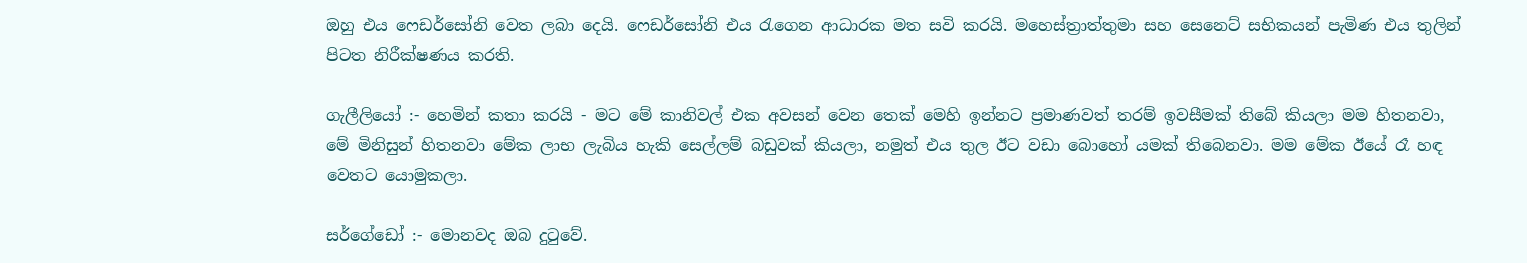ඔහු එය ෆෙඩර්සෝනි වෙත ලබා දෙයි. ෆෙඩර්සෝනි එය රැගෙන ආධාරක මත සවි කරයි. මහෙස්ත්‍රාත්තුමා සහ සෙනෙට් සභිකයන් පැමිණ එය තුලින් පිටත නිරීක්ෂණය කරති.

ගැලීලියෝ :- හෙමින් කතා කරයි - මට මේ කානිවල් එක අවසන් වෙන තෙක් මෙහි ඉන්නට ප්‍රමාණවත් තරම් ඉවසීමක් තිබේ කියලා මම හිතනවා, මේ මිනිසුන් හිතනවා මේක ලාභ ලැබිය හැකි සෙල්ලම් බඩුවක් කියලා, නමුත් එය තුල ඊට වඩා බොහෝ යමක් තිබෙනවා. මම මේක ඊයේ රෑ හඳ වෙතට යොමුකලා.

සර්ගේඩෝ :- මොනවද ඔබ දුටුවේ.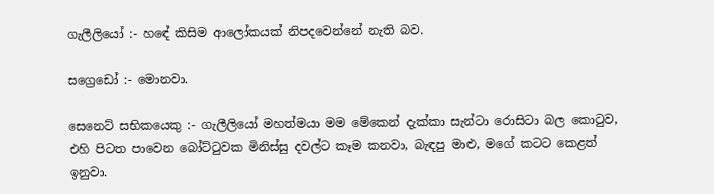ගැලීලියෝ :- හඳේ කිසිම ආලෝකයක් නිපදවෙන්නේ නැති බව.

සග්‍රෙඩෝ :- මොනවා.

සෙනෙට් සභිකයෙකු :- ගැලීලියෝ මහත්මයා මම මේකෙන් දැක්කා සැන්ටා රොසිටා බල කොටුව, එහි පිටත පාවෙන බෝට්ටුවක මිනිස්සු දවල්ට කෑම කනවා, බැඳපු මාළු, මගේ කටට කෙළත් ඉනුවා.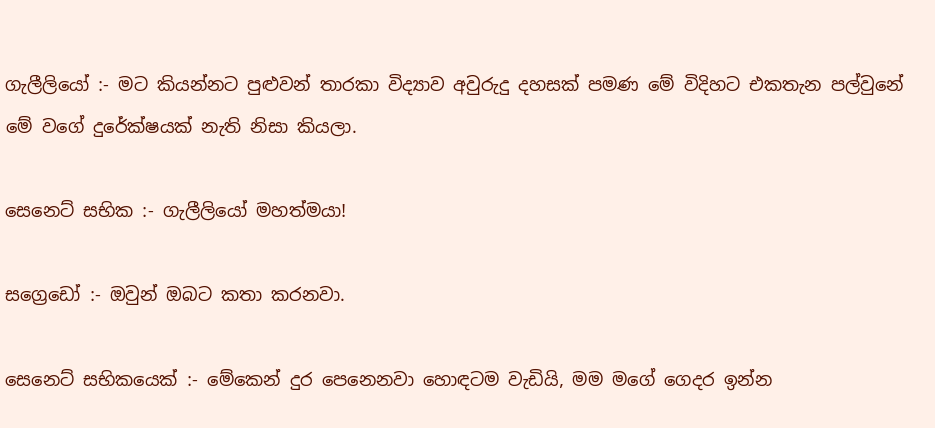ගැලීලියෝ :- මට කියන්නට පුළුවන් තාරකා විද්‍යාව අවුරුදු දහසක් පමණ මේ විදිහට එකතැන පල්වුනේ මේ වගේ දුරේක්ෂයක් නැති නිසා කියලා.

සෙනෙට් සභික :- ගැලීලියෝ මහත්මයා!

සග්‍රෙඩෝ :- ඔවුන් ඔබට කතා කරනවා.

සෙනෙට් සභිකයෙක් :- මේකෙන් දුර පෙනෙනවා හොඳටම වැඩියි, මම මගේ ගෙදර ඉන්න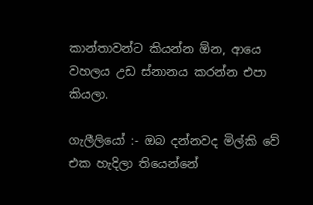කාන්තාවන්ට කියන්න ඕන, ආයෙ වහලය උඩ ස්නානය කරන්න එපා කියලා.

ගැලීලියෝ :- ඔබ දන්නවද මිල්කි වේ එක හැදිලා තියෙන්නේ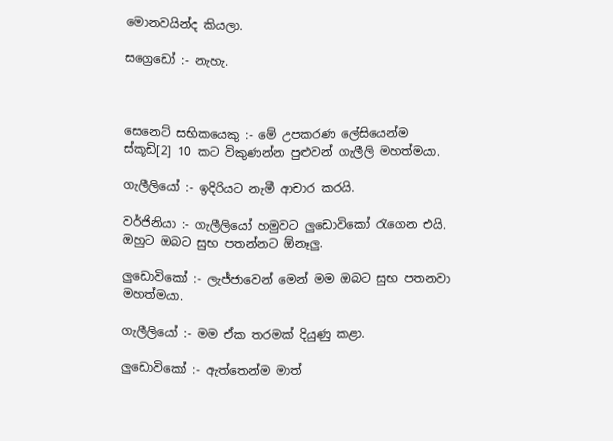මොනවයින්ද කියලා.

සග්‍රෙඩෝ :- නැහැ.



සෙනෙට් සභිකයෙකු :- මේ උපකරණ ලේසියෙන්ම ස්කූඩි[2] 10 කට විකුණන්න පුළුවන් ගැලීලි මහත්මයා.

ගැලීලියෝ :- ඉදිරියට නැමී ආචාර කරයි.

වර්ජිනියා :- ගැලීලියෝ හමුවට ලුඩොවිකෝ රැගෙන එයි. ඔහුට ඔබට සුභ පතන්නට ඕනෑලු.

ලුඩොවිකෝ :- ලැජ්ජාවෙන් මෙන් මම ඔබට සුභ පතනවා මහත්මයා.

ගැලීලියෝ :- මම ඒක තරමක් දියුණු කළා.

ලුඩොවිකෝ :- ඇත්තෙන්ම මාත්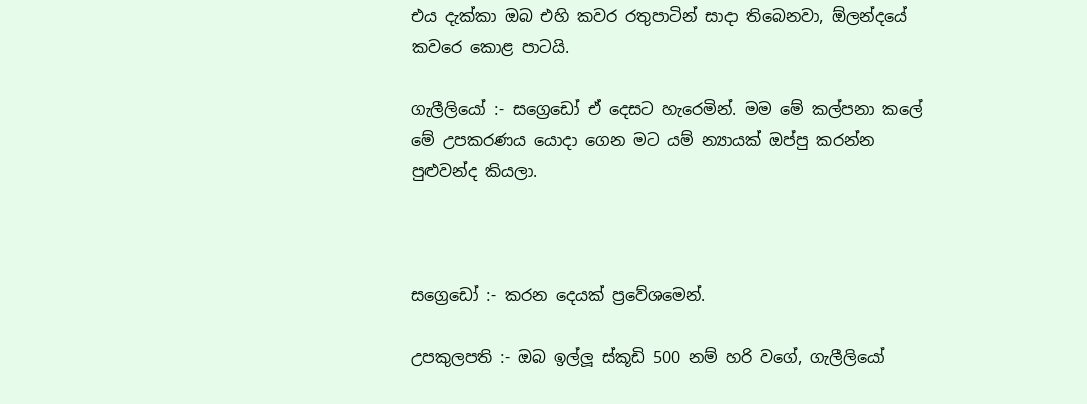එය දැක්කා ඔබ එහි කවර රතුපාටින් සාදා තිබෙනවා, ඕලන්දයේ කවරෙ කොළ පාටයි.

ගැලීලියෝ :- සග්‍රෙඩෝ ඒ දෙසට හැරෙමින්. මම මේ කල්පනා කලේ මේ උපකරණය යොදා ගෙන මට යම් න්‍යායක් ඔප්පු කරන්න පුළුවන්ද කියලා.



සග්‍රෙඩෝ :- කරන දෙයක් ප්‍රවේශමෙන්.

උපකුලපති :- ඔබ ඉල්ලූ ස්කූඩි 500 නම් හරි වගේ, ගැලීලියෝ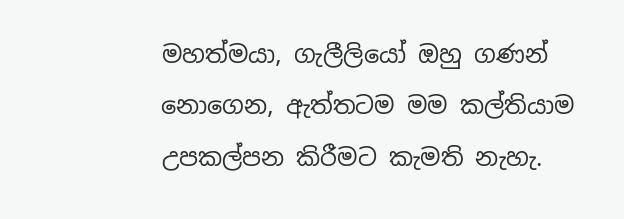මහත්මයා, ගැලීලියෝ ඔහු ගණන් නොගෙන, ඇත්තටම මම කල්තියාම උපකල්පන කිරීමට කැමති නැහැ.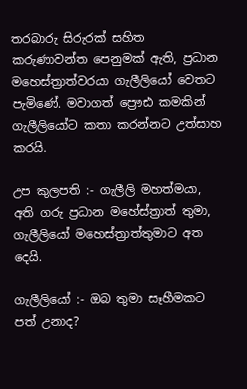තරබාරු සිරුරක් සහිත කරුණාවන්ත පෙනුමක් ඇති, ප්‍රධාන මහෙස්ත්‍රාත්වරයා ගැලීලියෝ වෙතට පැමිණේ. මවාගත් ප්‍රෞඪ කමකින් ගැලීලියෝට කතා කරන්නට උත්සාහ කරයි.

උප කුලපති :- ගැලීලි මහත්මයා, අති ගරු ප්‍රධාන මහේස්ත්‍රාත් තුමා, ගැලීලියෝ මහෙස්ත්‍රාත්තුමාට අත දෙයි.

ගැලීලියෝ :- ඔබ තුමා සෑහීමකට පත් උනාද?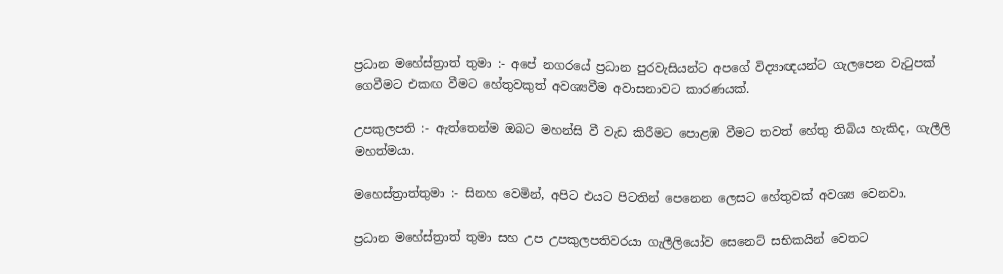ප්‍රධාන මහේස්ත්‍රාත් තුමා :- අපේ නගරයේ ප්‍රධාන පුරවැසියන්ට අපගේ විද්‍යාඥයන්ට ගැලපෙන වැටුපක් ගෙවීමට එකඟ වීමට හේතුවකුත් අවශ්‍යවීම අවාසනාවට කාරණයක්.

උපකුලපති :- ඇත්තෙන්ම ඔබට මහන්සි වී වැඩ කිරීමට පොළඹ වීමට තවත් හේතු තිබිය හැකිද, ගැලීලි මහත්මයා.

මහෙස්ත්‍රාත්තුමා :- සිනහ වෙමින්, අපිට එයට පිටතින් පෙනෙන ලෙසට හේතුවක් අවශ්‍ය වෙනවා.

ප්‍රධාන මහේස්ත්‍රාත් තුමා සහ උප උපකුලපතිවරයා ගැලීලියෝව සෙනෙට් සභිකයින් වෙතට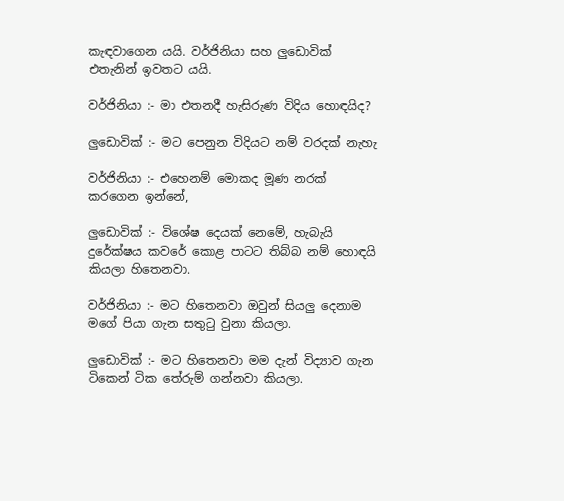කැඳවාගෙන යයි. වර්ජිනියා සහ ලුඩොවික් එතැනින් ඉවතට යයි.

වර්ජිනියා :- මා එතනදී හැසිරුණ විදිය හොඳයිද?

ලුඩොවික් :- මට පෙනුන විදියට නම් වරදක් නැහැ

වර්ජිනියා :- එහෙනම් මොකද මූණ නරක් කරගෙන ඉන්නේ,

ලුඩොවික් :- විශේෂ දෙයක් නෙමේ, හැබැයි දුරේක්ෂය කවරේ කොළ පාටට තිබ්බ නම් හොඳයි කියලා හිතෙනවා.

වර්ජිනියා :- මට හිතෙනවා ඔවුන් සියලු දෙනාම මගේ පියා ගැන සතුටු වුනා කියලා.

ලුඩොවික් :- මට හිතෙනවා මම දැන් විද්‍යාව ගැන ටිකෙන් ටික තේරුම් ගන්නවා කියලා.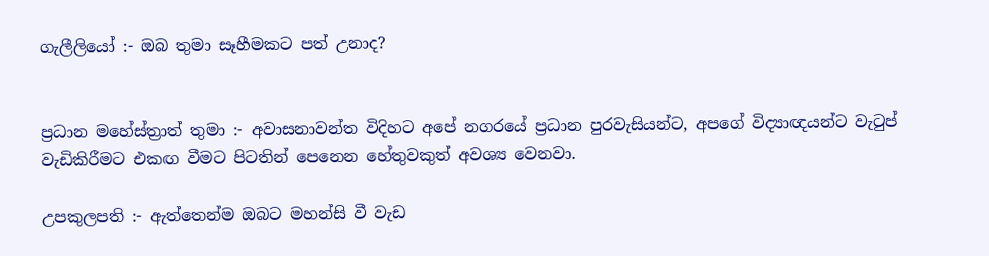ගැලීලියෝ :- ඔබ තුමා සෑහීමකට පත් උනාද?


ප්‍රධාන මහේස්ත්‍රාත් තුමා :- අවාසනාවන්ත විදිහට අපේ නගරයේ ප්‍රධාන පුරවැසියන්ට, අපගේ විද්‍යාඥයන්ට වැටුප් වැඩිකිරීමට එකඟ වීමට පිටතින් පෙනෙන හේතුවකුත් අවශ්‍ය වෙනවා.

උපකුලපති :- ඇත්තෙන්ම ඔබට මහන්සි වී වැඩ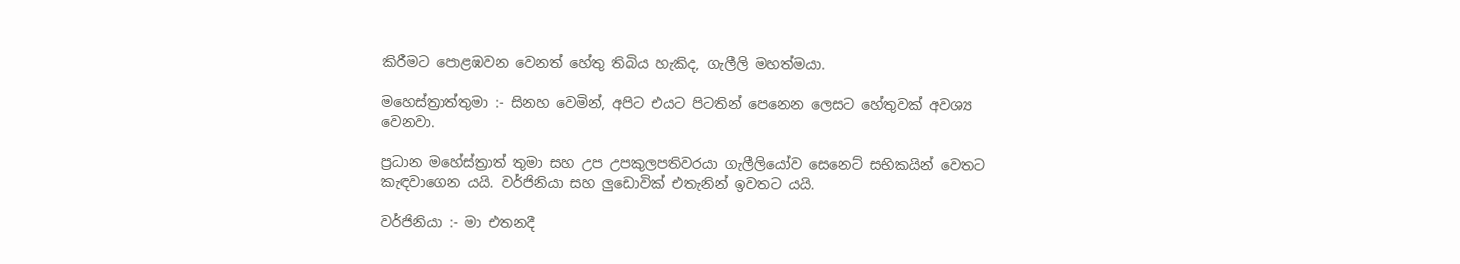කිරීමට පොළඹවන වෙනත් හේතු තිබිය හැකිද, ගැලීලි මහත්මයා.

මහෙස්ත්‍රාත්තුමා :- සිනහ වෙමින්, අපිට එයට පිටතින් පෙනෙන ලෙසට හේතුවක් අවශ්‍ය වෙනවා.

ප්‍රධාන මහේස්ත්‍රාත් තුමා සහ උප උපකුලපතිවරයා ගැලීලියෝව සෙනෙට් සභිකයින් වෙතට කැඳවාගෙන යයි. වර්ජිනියා සහ ලුඩොවික් එතැනින් ඉවතට යයි.

වර්ජිනියා :- මා එතනදී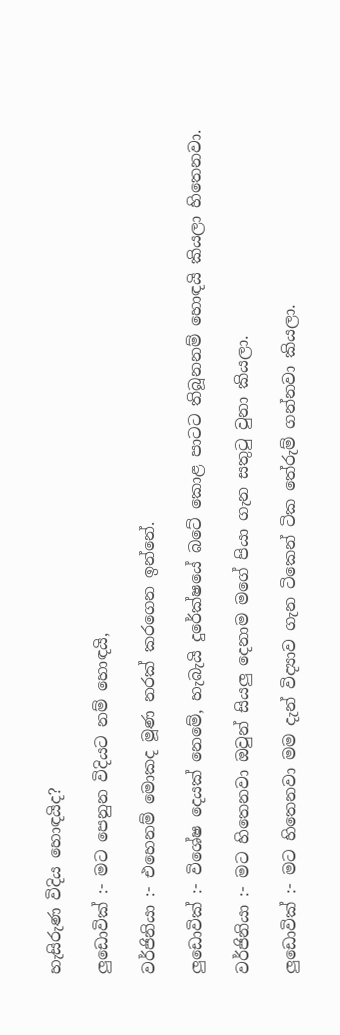හැසිරුණ විදිය හොඳයිද?

ලුඩොවික් :- මට පෙනුන විදියට නම් හොඳයි,

වර්ජිනියා :- එහෙනම් මොකද මූණ නරක් කරගෙන ඉන්නේ.

ලුඩොවික් :- විශේෂ දෙයක් නෙමේ, හැබැයි දුරේක්ෂයේ බටේ කොළ පාටට තිබූනනම් හොඳයි කියලා හිතෙනවා.

වර්ජිනියා :- මට හිතෙනවා ඔවුන් සියලු දෙනාම මගේ පියා ගැන සතුටු වුනා කියලා.

ලුඩොවික් :- මට හිතෙනවා මම දැන් විද්‍යාව ගැන ටිකෙන් ටික තේරුම් ගන්නවා කියලා.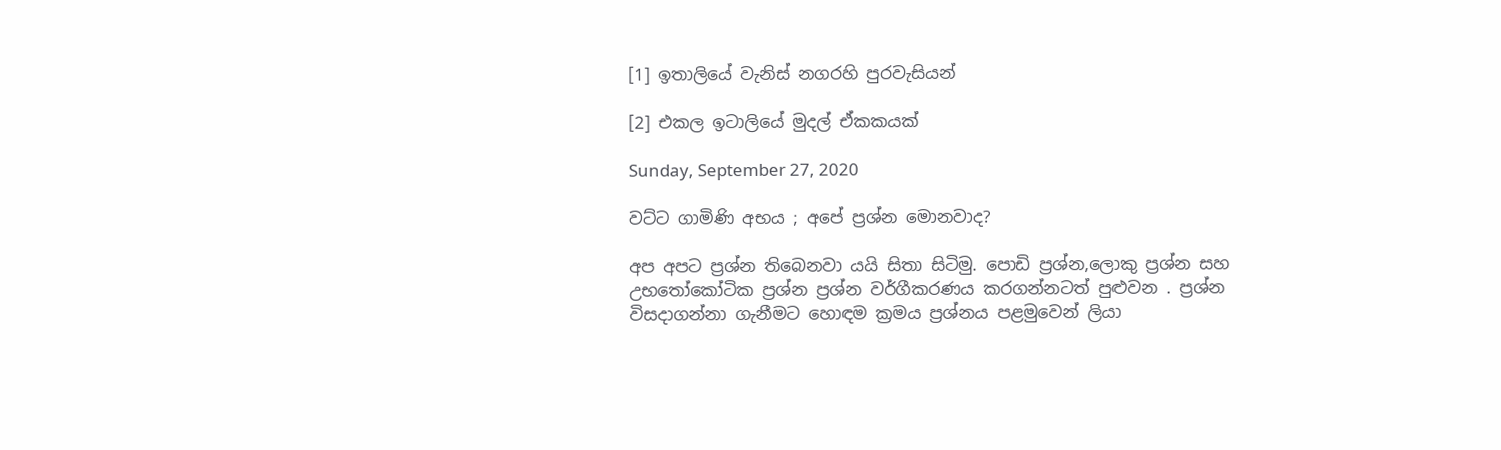[1] ඉතාලියේ වැනිස් නගරහි පුරවැසියන්

[2] එකල ඉටාලියේ මුදල් ඒකකයක්

Sunday, September 27, 2020

වට්ට ගාමිණි අභය ; අපේ ප්‍රශ්න මොනවාද?

අප අපට ප්‍රශ්න තිබෙනවා යයි සිතා සිටිමු. පොඩි ප්‍රශ්න,ලොකු ප්‍රශ්න සහ උභතෝකෝටික ප්‍රශ්න ප්‍රශ්න වර්ගීකරණය කරගන්නටත් පුළුවන . ප්‍රශ්න විසදාගන්නා ගැනීමට හොඳම ක්‍රමය ප්‍රශ්නය පළමුවෙන් ලියා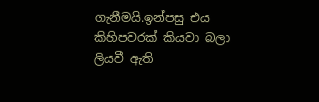ගැනීමයි.ඉන්පසු එය කිහිපවරක් කියවා බලා ලියවී ඇති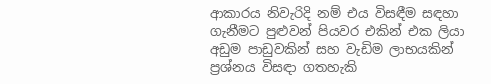ආකාරය නිවැරිදි නම් එය විසඳීම සඳහා ගැනීමට පුළුවන් පියවර එකින් එක ලියා අඩුම පාඩුවකින් සහ වැඩිම ලාභයකින් ප්‍රශ්නය විසඳා ගතහැකි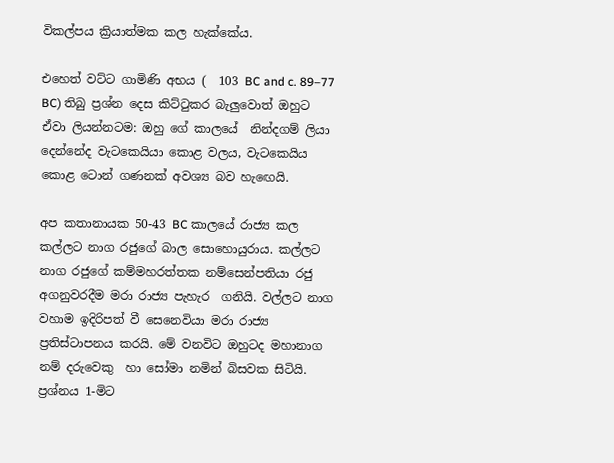විකල්පය ක්‍රියාත්මක කල හැක්කේය.

එහෙත් වට්ට ගාමිණි අභය (  103 BC and c. 89–77 BC) තිබු ප්‍රශ්න දෙස කිට්ටුකර බැලුවොත් ඔහුට ඒවා ලියන්නටම: ඔහු ගේ කාලයේ  නින්දගම් ලියා දෙන්නේද වැටකෙයියා කොළ වලය, වැටකෙයිය කොළ ටොන් ගණනක් අවශ්‍ය බව හැඟෙයි.

අප කතානායක 50-43 BC කාලයේ රාජ්‍ය කල කල්ලට නාග රජුගේ බාල සොහොයුරාය. කල්ලට නාග රජුගේ කම්මහරත්තක නම්සෙන්පතියා රජු අගනුවරදීම මරා රාජ්‍ය පැහැර  ගනියි. වල්ලට නාග වහාම ඉදිරිපත් වී සෙනෙවියා මරා රාජ්‍ය ප්‍රතිස්ටාපනය කරයි. මේ වනවිට ඔහුටද මහානාග නම් දරුවෙකු  හා සෝමා නමින් බිසවක සිටියි.
ප්‍රශ්නය 1-මිට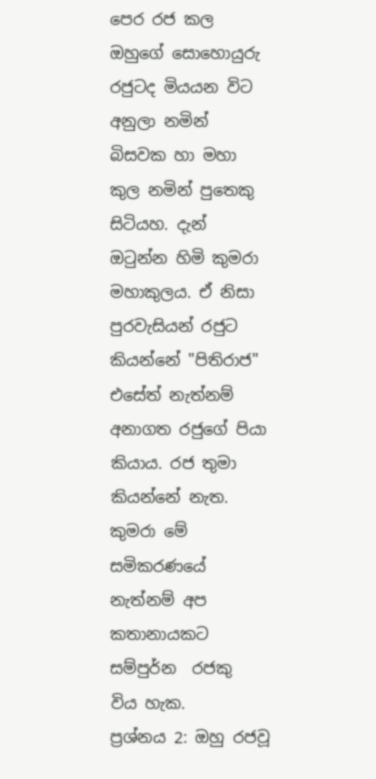පෙර රජ කල ඔහුගේ සොහොයුරු රජුටද මියයන විට අනුලා නමින් බිසවක හා මහා කුල නමින් පුතෙකු සිටියහ. දැන් ඔටුන්න හිමි කුමරා මහාකුලය. ඒ නිසා පුරවැසියන් රජුට කියන්නේ "පිතිරාජ" එසේත් නැත්නම්  අනාගත රජුගේ පියා කියාය. රජ තුමා කියන්නේ නැත. කුමරා මේ සමිකරණයේ නැත්නම් අප කතානායකට සම්පුර්න  රජකු  විය හැක.
ප්‍රශ්නය 2: ඔහු රජවූ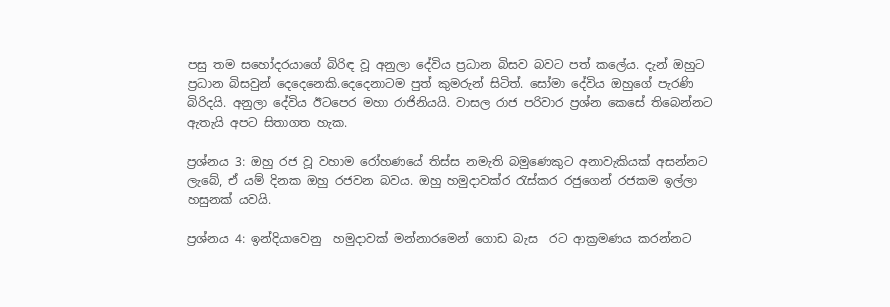පසු තම සහෝදරයාගේ බිරිඳ වූ අනුලා දේවිය ප්‍රධාන බිසව බවට පත් කලේය. දැන් ඔහුට ප්‍රධාන බිසවුන් දෙදෙනෙකි.දෙදෙනාටම පුත් කුමරුන් සිටිත්. සෝමා දේවිය ඔහුගේ පැරණි බිරිදයි. අනුලා දේවිය ඊටපෙර මහා රාජිනියයි. වාසල රාජ පරිවාර ප්‍රශ්න කෙසේ තිබෙන්නට ඇතැයි අපට සිතාගත හැක.

ප්‍රශ්නය 3: ඔහු රජ වූ වහාම රෝහණයේ තිස්ස නමැති බමුණෙකුට අනාවැකියක් අසන්නට ලැබේ, ඒ යම් දිනක ඔහු රජවන බවය. ඔහු හමුදාවක්ර රැස්කර රජුගෙන් රජකම ඉල්ලා හසුනක් යවයි.

ප්‍රශ්නය 4: ඉන්දියාවෙනු  හමුදාවක් මන්නාරමෙන් ගොඩ බැස  රට ආක්‍රමණය කරන්නට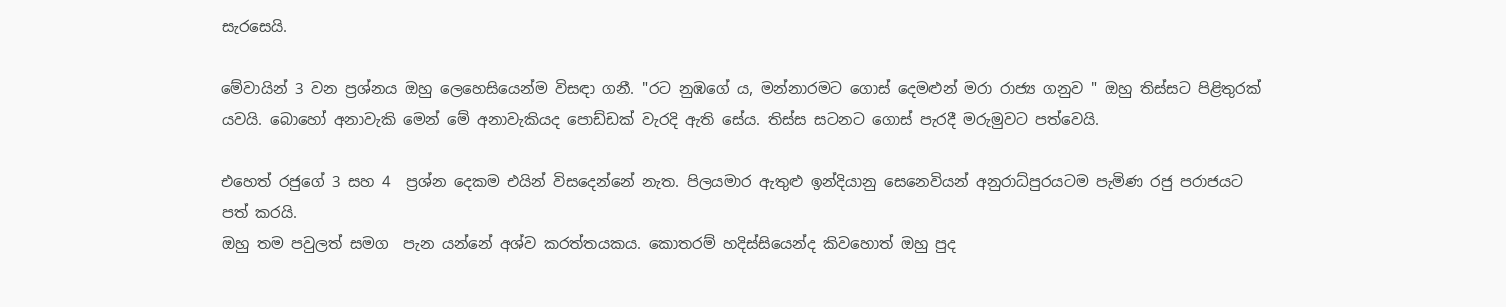සැරසෙයි.

මේවායින් 3 වන ප්‍රශ්නය ඔහු ලෙහෙසියෙන්ම විසඳා ගනී. "රට නුඹගේ ය, මන්නාරමට ගොස් දෙමළුන් මරා රාජ්‍ය ගනුව " ඔහු තිස්සට පිළිතුරක් යවයි. බොහෝ අනාවැකි මෙන් මේ අනාවැකියද පොඩ්ඩක් වැරදි ඇති සේය. තිස්ස සටනට ගොස් පැරදී මරුමුවට පත්වෙයි.

එහෙත් රජුගේ 3 සහ 4  ප්‍රශ්න දෙකම එයින් විසදෙන්නේ නැත. පිලයමාර ඇතුළු ඉන්දියානු සෙනෙවියන් අනුරාධ්පුරයටම පැමිණ රජු පරාජයට පත් කරයි.
ඔහු තම පවුලත් සමග  පැන යන්නේ අශ්ව කරත්තයකය. කොතරම් හදිස්සියෙන්ද කිවහොත් ඔහු පුද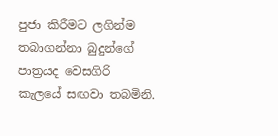පුජා කිරීමට ලගින්ම තබාගන්නා බුදුන්ගේ පාත්‍රයද වෙසගිරි කැලයේ සඟවා තබමිනි.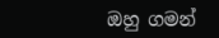ඔහු ගමන්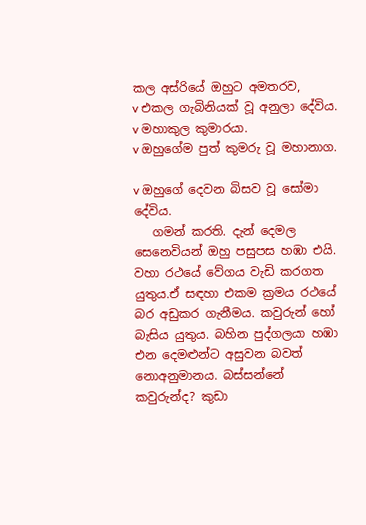කල අස්රියේ ඔහුට අමතරව,
v එකල ගැබිනියක් වූ අනුලා දේවිය.
v මහාකුල කුමාරයා.
v ඔහුගේම පුත් කුමරු වූ මහානාග.

v ඔහුගේ දෙවන බිසව වූ සෝමා දේවිය.
   ගමන් කරති. දැන් දෙමල සෙනෙවියන් ඔහු පසුපස හඹා එයි. වහා රථයේ වේගය වැඩි කරගත යුතුය.ඒ සඳහා එකම ක්‍රමය රථයේ බර අඩුකර ගැනීමය. කවුරුන් හෝ බැසිය යුතුය. බහින පුද්ගලයා හඹා එන දෙමළුන්ට අසුවන බවත් නොඅනුමානය. බස්සන්නේ කවුරුන්ද? කුඩා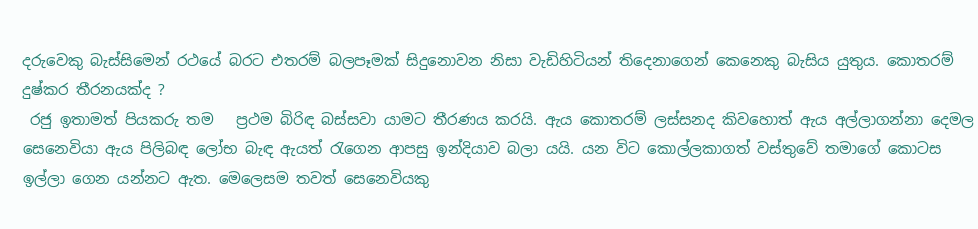දරුවෙකු බැස්සිමෙන් රථයේ බරට එතරම් බලපෑමක් සිදුනොවන නිසා වැඩිහිටියන් තිදෙනාගෙන් කෙනෙකු බැසිය යුතුය. කොතරම් දුෂ්කර තීරනයක්ද ?
 රජු ඉතාමත් පියකරු තම   ප්‍රථම බිරිඳ බස්සවා යාමට තීරණය කරයි. ඇය කොතරම් ලස්සනද කිවහොත් ඇය අල්ලාගන්නා දෙමල සෙනෙවියා ඇය පිලිබඳ ලෝභ බැඳ ඇයත් රැගෙන ආපසු ඉන්දියාව බලා යයි. යන විට කොල්ලකාගත් වස්තුවේ තමාගේ කොටස ඉල්ලා ගෙන යන්නට ඇත. මෙලෙසම තවත් සෙනෙවියකු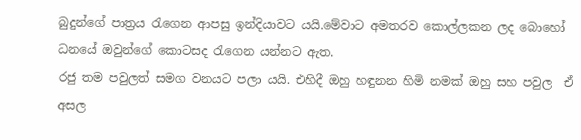බුදුන්ගේ පාත්‍රය රැගෙන ආපසු ඉන්දියාවට යයි.මේවාට අමතරව කොල්ලකන ලද බොහෝ ධනයේ ඔවුන්ගේ කොටසද රැගෙන යන්නට ඇත.
රජු තම පවුලත් සමග වනයට පලා යයි. එහිදී ඔහු හඳුනන හිමි නමක් ඔහු සහ පවුල  ඒ අසල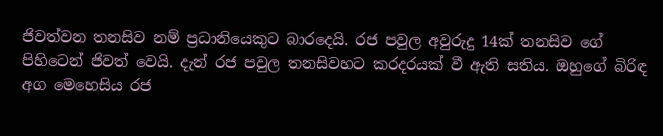ජිවත්වන තනසිව නම් ප්‍රධානියෙකුට බාරදෙයි. රජ පවුල අවුරුදු 14ක් තනසිව ගේ පිහිටෙන් ජිවත් වෙයි. දැන් රජ පවුල තනසිවහට කරදරයක් වී ඇති සතිය. ඔහුගේ බිරිඳ අග මෙහෙසිය රජ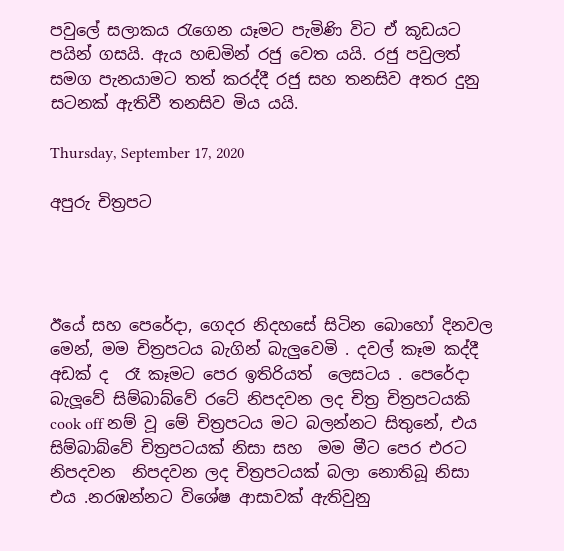පවුලේ සලාකය රැගෙන යෑමට පැමිණි විට ඒ කූඩයට පයින් ගසයි. ඇය හඬමින් රජු වෙත යයි. රජු පවුලත් සමග පැනයාමට තත් කරද්දී රජු සහ තනසිව අතර දුනු සටනක් ඇතිවී තනසිව මිය යයි.

Thursday, September 17, 2020

අපුරු චිත්‍රපට




ඊයේ සහ පෙරේදා, ගෙදර නිදහසේ සිටින බොහෝ දිනවල මෙන්, මම චිත්‍රපටය බැගින් බැලුවෙමි . දවල් කෑම කද්දී අඩක් ද  රෑ කෑමට පෙර ඉතිරියත්  ලෙසටය . පෙරේදා බැලූවේ සිම්බාබ්වේ රටේ නිපදවන ලද චිත්‍ර චිත්‍රපටයකි cook off නම් වූ මේ චිත්‍රපටය මට බලන්නට සිතුනේ, එය සිම්බාබ්වේ චිත්‍රපටයක් නිසා සහ  මම මීට පෙර එරට නිපදවන  නිපදවන ලද චිත්‍රපටයක් බලා නොතිබූ නිසා එය .නරඹන්නට විශේෂ ආසාවක් ඇතිවුනු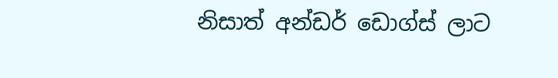නිසාත් අන්ඩර් ඩොග්ස් ලාට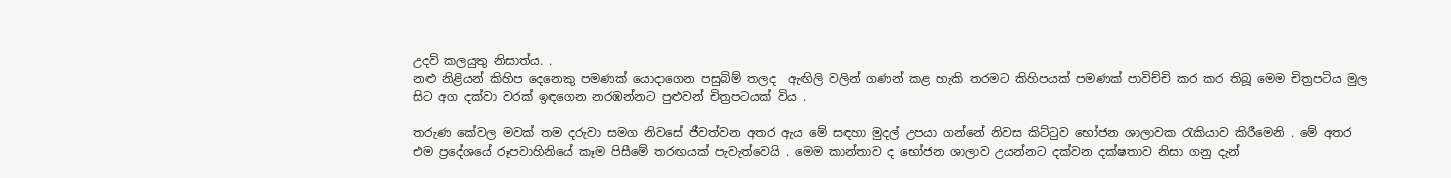උදව් කලයුතු නිසාත්ය. .
නළු නිළියන් කිහිප දෙනෙකු පමණක් යොදාගෙන පසුබිම් තලද  ඇඟිලි වලින් ගණන් කළ හැකි තරමට කිහිපයක් පමණක් පාවිච්චි කර කර තිබූ මෙම චිත්‍රපටිය මුල සිට අග දක්වා වරක් ඉඳගෙන නරඹන්නට පුළුවන් චිත්‍රපටයක් විය .

තරුණ කේවල මවක් තම දරුවා සමග නිවසේ ජීවත්වන අතර ඇය මේ සඳහා මුදල් උපයා ගන්නේ නිවස කිට්ටුව භෝජන ශාලාවක රැකියාව කිරීමෙනි . මේ අතර එම ප්‍රදේශයේ රූපවාහිනියේ කෑම පිසීමේ තරඟයක් පැවැත්වෙයි . මෙම කාන්තාව ද භෝජන ශාලාව උයන්නට දක්වන දක්ෂතාව නිසා ගනු දැන්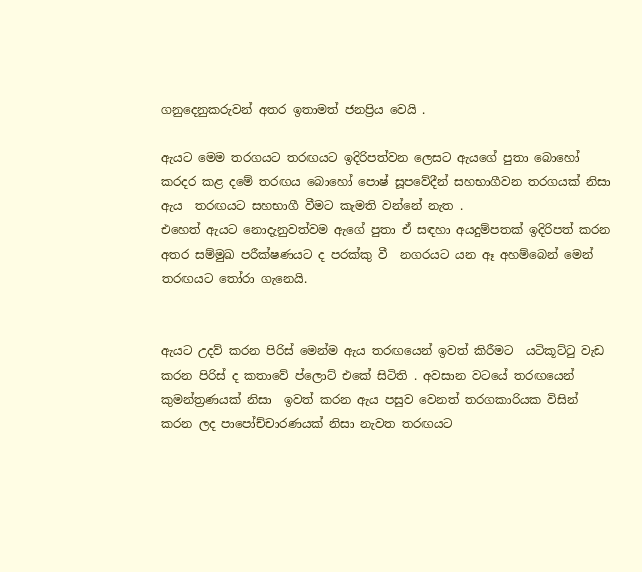ගනුදෙනුකරුවන් අතර ඉතාමත් ජනප්‍රිය වෙයි .

ඇයට මෙම තරගයට තරඟයට ඉදිරිපත්වන ලෙසට ඇයගේ පුතා බොහෝ කරදර කළ දමේ තරඟය බොහෝ පොෂ් සූපවේදීන් සහභාගීවන තරගයක් නිසා ඇය  තරඟයට සහභාගී වීමට කැමති වන්නේ නැත .
එහෙත් ඇයට නොදැනුවත්වම ඇගේ පුතා ඒ සඳහා අයදුම්පතක් ඉදිරිපත් කරන අතර සම්මුඛ පරීක්ෂණයට ද පරක්කු වී  නගරයට යන ඈ අහම්බෙන් මෙන් තරඟයට තෝරා ගැනෙයි.


ඇයට උදව් කරන පිරිස් මෙන්ම ඇය තරඟයෙන් ඉවත් කිරීමට  යටිකූට්ටු වැඩ කරන පිරිස් ද කතාවේ ප්ලොට් එකේ සිටිති . අවසාන වටයේ තරඟයෙන් කුමන්ත්‍රණයක් නිසා  ඉවත් කරන ඇය පසුව වෙනත් තරගකාරියක විසින් කරන ලද පාපෝච්චාරණයක් නිසා නැවත තරඟයට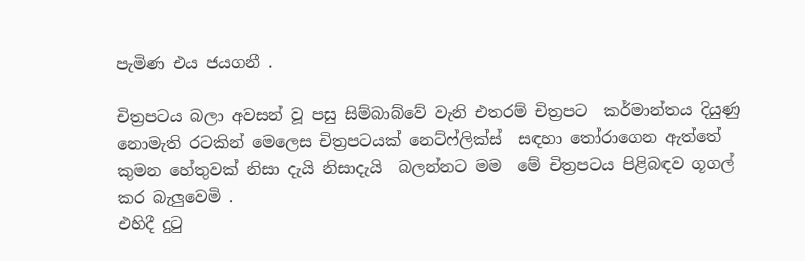පැමිණ එය ජයගනී .

චිත්‍රපටය බලා අවසන් වූ පසු සිම්බාබ්වේ වැනි එතරම් චිත්‍රපට  කර්මාන්තය දියුණු නොමැති රටකින් මෙලෙස චිත්‍රපටයක් නෙට්ෆ්ලික්ස්  සඳහා තෝරාගෙන ඇත්තේ කුමන හේතුවක් නිසා දැයි නිසාදැයි  බලන්නට මම  මේ චිත්‍රපටය පිළිබඳව ගූගල් කර බැලුවෙමි .
එහිදී දුටු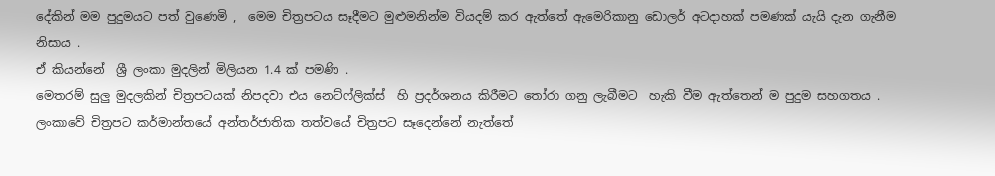දේකින් මම පුදුමයට පත් වුණෙමි ,  මෙම චිත්‍රපටය සෑදීමට මුළුමනින්ම වියදම් කර ඇත්තේ ඇමෙරිකානු ඩොලර් අටදාහක් පමණක් යැයි දැන ගැනීම නිසාය .
ඒ කියන්නේ  ශ්‍රී ලංකා මුදලින් මිලියන 1.4 ක් පමණි .
මෙතරම් සුලු මුදලකින් චිත්‍රපටයක් නිපදවා එය නෙට්ෆ්ලික්ස්  හි ප්‍රදර්ශනය කිරීමට තෝරා ගනු ලැබීමට  හැකි වීම ඇත්තෙන් ම පුදුම සහගතය .
ලංකාවේ චිත්‍රපට කර්මාන්තයේ අන්තර්ජාතික තත්වයේ චිත්‍රපට සෑදෙන්නේ නැත්තේ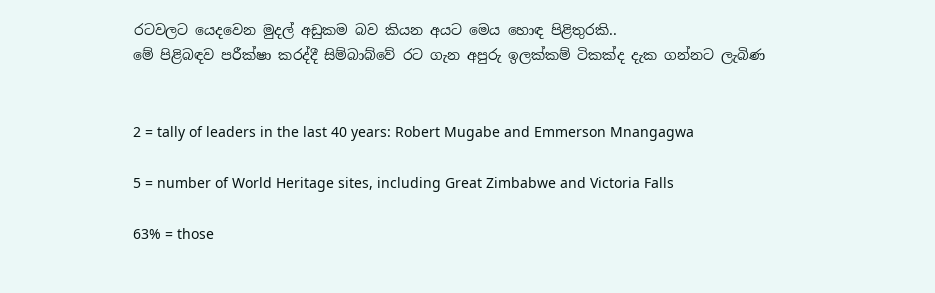රටවලට යෙදවෙන මුදල් අඩුකම බව කියන අයට මෙය හොඳ පිළිතුරකි..
මේ පිළිබඳව පරීක්ෂා කරද්දී සිම්බාබ්වේ රට ගැන අපුරු ඉලක්කම් ටිකක්ද දැක ගන්නට ලැබිණ


2 = tally of leaders in the last 40 years: Robert Mugabe and Emmerson Mnangagwa

5 = number of World Heritage sites, including Great Zimbabwe and Victoria Falls

63% = those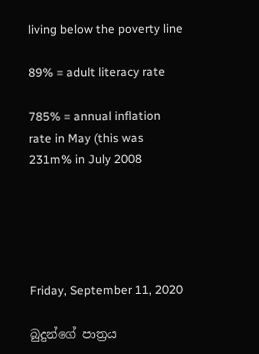living below the poverty line

89% = adult literacy rate

785% = annual inflation rate in May (this was 231m% in July 2008





Friday, September 11, 2020

බුදුන්ගේ පාත්‍රය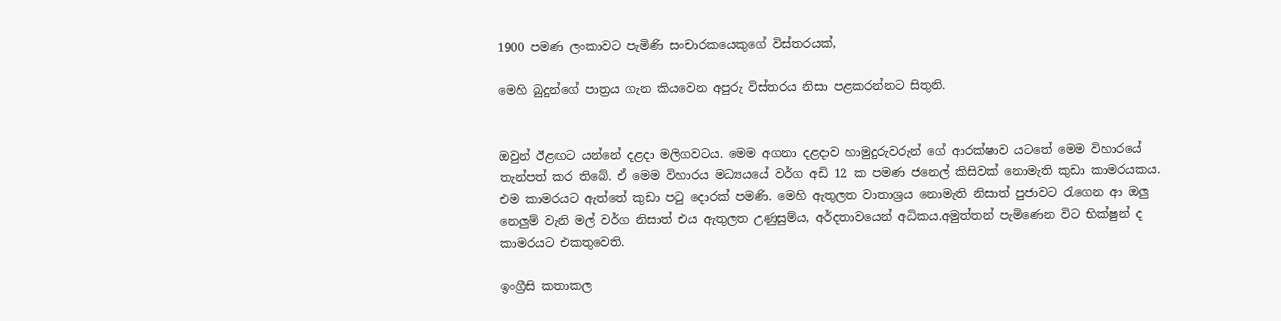1900 පමණ ලංකාවට පැමිණි සංචාරකයෙකුගේ විස්තරයක්,

මෙහි බුදුන්ගේ පාත්‍රය ගැන කියවෙන අපුරු විස්තරය නිසා පළකරන්නට සිතුනි.


ඔවුන් ඊළඟට යන්නේ දළදා මලිගවටය. මෙම අගනා දළදාව හාමුදුරුවරුන් ගේ ආරක්ෂාව යටතේ මෙම විහාරයේ තැන්පත් කර තිබේ. ඒ මෙම විහාරය මධ්‍යයයේ වර්ග අඩි 12 ක පමණ ජනෙල් කිසිවක් නොමැති කුඩා කාමරයකය. එම කාමරයට ඇත්තේ කුඩා පටු දොරක් පමණි. මෙහි ඇතුලත වාතාශ්‍රය නොමැති නිසාත් පුජාවට රැගෙන ආ ඔලු නෙලුම් වැනි මල් වර්ග නිසාත් එය ඇතුලත උණුසුම්ය, අර්දතාවයෙන් අධිකය.අමුත්තන් පැමිණෙන විට භික්ෂුන් ද කාමරයට එකතුවෙති.

ඉංග්‍රීසි කතාකල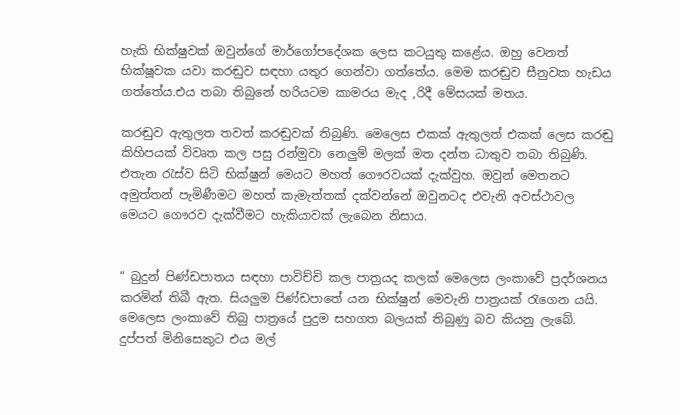හැකි භික්ෂුවක් ඔවුන්ගේ මාර්ගෝපදේශක ලෙස කටයුතු කළේය. ඔහු වෙනත් භික්ෂූවක යවා කරඬුව සඳහා යතුර ගෙන්වා ගත්තේය. මෙම කරඬුව සීනුවක හැඩය ගත්තේය.එය තබා තිබුනේ හරියටම කාමරය මැද ,රිදී මේසයක් මතය.

කරඬුව ඇතුලත තවත් කරඬුවක් තිබුණි. මෙලෙස එකක් ඇතුලත් එකක් ලෙස කරඬු කිහිපයක් විවෘත කල පසු රන්මුවා නෙලුම් මලක් මත දන්ත ධාතුව තබා තිබුණි. එතැන රැස්ව සිටි භික්ෂුන් මෙයට මහත් ගෞරවයක් දැක්වුහ. ඔවුන් මෙතනට අමුත්තන් පැමිණීමට මහත් කැමැත්තක් දක්වන්නේ ඔවුනටද එවැනි අවස්ථාවල මෙයට ගෞරව දැක්වීමට හැකියාවක් ලැබෙන නිසාය.


“ බුදුන් පිණ්ඩපාතය සඳහා පාවිච්චි කල පාත්‍රයද කලක් මෙලෙස ලංකාවේ ප්‍රදර්ශනය කරමින් තිබී ඇත. සියලුම පිණ්ඩපාතේ යන භික්ෂුන් මෙවැනි පාත්‍රයක් රැගෙන යයි. මෙලෙස ලංකාවේ තිබු පාත්‍රයේ පුදුම සහගත බලයක් තිබුණු බව කියනු ලැබේ. දුප්පත් මිනිසෙකුට එය මල්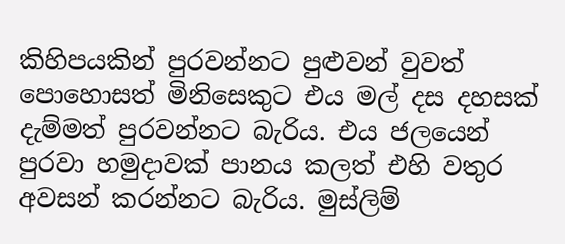කිහිපයකින් පුරවන්නට පුළුවන් වුවත් පොහොසත් මිනිසෙකුට එය මල් දස දහසක් දැම්මත් පුරවන්නට බැරිය. එය ජලයෙන්  පුරවා හමුදාවක් පානය කලත් එහි වතුර අවසන් කරන්නට බැරිය. මුස්ලිම්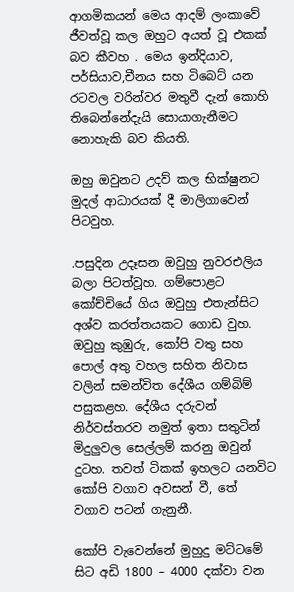ආගමිකයන් මෙය ආදම් ලංකාවේ ජීවත්වූ කල ඔහුට අයත් වූ එකක් බව කීවහ . මෙය ඉන්දියාව, පර්සියාව,චීනය සහ ටිබෙට් යන රටවල වරින්වර මතුවී දැන් කොහි තිබෙන්නේදැයි සොයාගැනීමට නොහැකි බව කියති.

ඔහු ඔවුනට උදව් කල භික්ෂුනට මුදල් ආධාරයක් දී මාලිගාවෙන් පිටවුහ.

.පසුදින උදෑසන ඔවුහු නුවරඑලිය බලා පිටත්වූහ. ගම්පොළට කෝච්චියේ ගිය ඔවුහු එතැන්සිට අශ්ව කරත්තයකට ගොඩ වුහ. ඔවුහු කුඹුරු, කෝපි වතු සහ පොල් අතු වහල සහිත නිවාස වලින් සමන්විත දේශීය ගම්බිම් පසුකළහ. දේශීය දරුවන් නිර්වස්තරව නමුත් ඉතා සතුටින් මිදුලුවල සෙල්ලම් කරනු ඔවුන් දුටහ. තවත් ටිකක් ඉහලට යනවිට කෝපි වගාව අවසන් වී, තේ වගාව පටන් ගැනුනී.

කෝපි වැවෙන්නේ මුහුදු මට්ටමේ සිට අඩි 1800 – 4000 දක්වා වන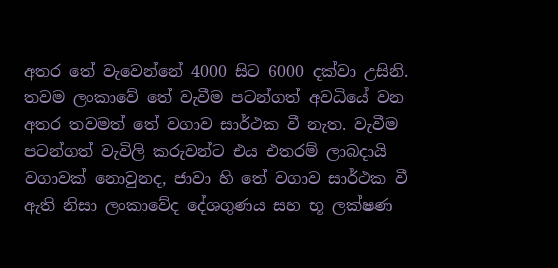අතර තේ වැවෙන්නේ 4000 සිට 6000 දක්වා උසිනි. තවම ලංකාවේ තේ වැවීම පටන්ගත් අවධියේ වන අතර තවමත් තේ වගාව සාර්ථක වී නැත. වැවීම පටන්ගත් වැවිලි කරුවන්ට එය එතරම් ලාබදායි වගාවක් නොවුනද, ජාවා හි තේ වගාව සාර්ථක වී ඇති නිසා ලංකාවේද දේශගුණය සහ භූ ලක්ෂණ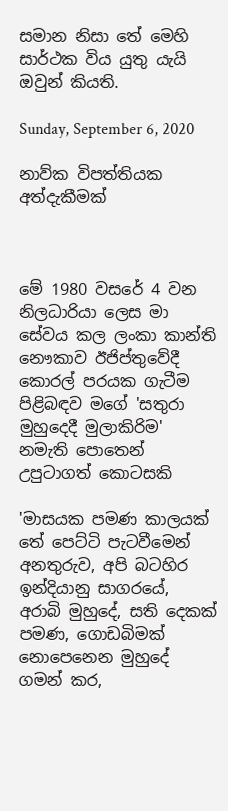සමාන නිසා තේ මෙහි සාර්ථක විය යුතු යැයි ඔවුන් කියති.

Sunday, September 6, 2020

නාව්ක විපත්තියක අත්දැකීමක්



මේ 1980 වසරේ 4 වන නිලධාරියා ලෙස මා සේවය කල ලංකා කාන්ති නෞකාව ඊජිප්තුවේදී කොරල් පරයක ගැටීම පිළිබඳව මගේ 'සතුරා මුහුදෙදී මුලාකිරිම' නමැති පොතෙන් උපුටාගත් කොටසකි

'මාසයක පමණ කාලයක් තේ පෙට්ටි පැටවීමෙන් අනතුරුව, අපි බටහිර ඉන්දියානු සාගරයේ, අරාබි මුහුදේ, සති දෙකක් පමණ, ගොඩබිමක් නොපෙනෙන මුහුදේ ගමන් කර,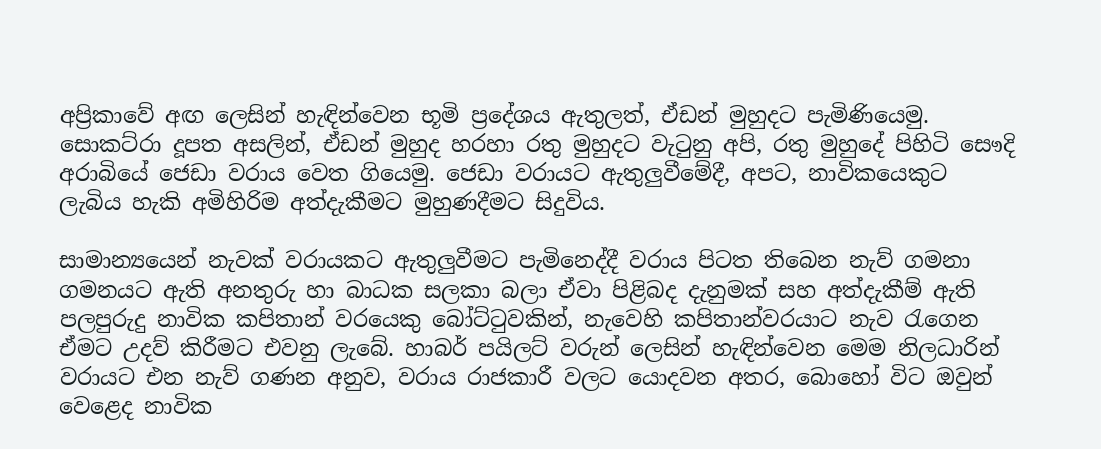අප්‍රිකාවේ අඟ ලෙසින් හැඳින්වෙන භූමි ප්‍රදේශය ඇතුලත්, ඒඩන් මුහුදට පැමිණියෙමු. සොකට්රා දූපත අසලින්, ඒඩන් මුහුද හරහා රතු මුහුදට වැටුනු අපි, රතු මුහුදේ පිහිටි සෞදි අරාබියේ ජෙඩා වරාය වෙත ගියෙමු. ජෙඩා වරායට ඇතුලුවීමේදී, අපට, නාවිකයෙකුට ලැබිය හැකි අමිහිරිම අත්දැකීමට මුහුණදීමට සිදුවිය.

සාමාන්‍යයෙන් නැවක් වරායකට ඇතුලුවීමට පැමිනෙද්දී වරාය පිටත තිබෙන නැව් ගමනා ගමනයට ඇති අනතුරු හා බාධක සලකා බලා ඒවා පිළිබද දැනුමක් සහ අත්දැකීම් ඇති පලපුරුදු නාවික කපිතාන් වරයෙකු බෝට්ටුවකින්, නැවෙහි කපිතාන්වරයාට නැව රැගෙන ඒමට උදව් කිරීමට එවනු ලැබේ. හාබර් පයිලට් වරුන් ලෙසින් හැඳින්වෙන මෙම නිලධාරින් වරායට එන නැව් ගණන අනුව, වරාය රාජකාරී වලට යොදවන අතර, බොහෝ විට ඔවුන් වෙළෙද නාවික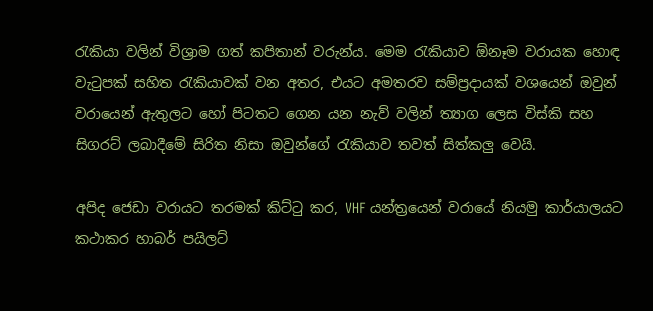රැකියා වලින් විශ්‍රාම ගත් කපිතාන් වරුන්ය. මෙම රැකියාව ඕනෑම වරායක හොඳ වැටුපක් සහිත රැකියාවක් වන අතර, එයට අමතරව සම්ප්‍රදායක් වශයෙන් ඔවුන් වරායෙන් ඇතුලට හෝ පිටතට ගෙන යන නැව් වලින් ත්‍යාග ලෙස විස්කි සහ සිගරට් ලබාදීමේ සිරිත නිසා ඔවුන්ගේ රැකියාව තවත් සිත්කලු වෙයි.

අපිද ජෙඩා වරායට තරමක් කිට්ටු කර, VHF යන්ත්‍රයෙන් වරායේ නියමු කාර්යාලයට කථාකර හාබර් පයිලට්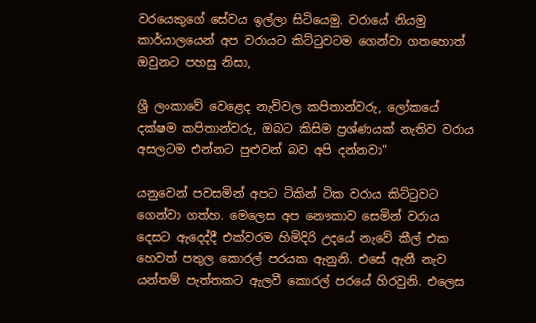වරයෙකුගේ සේවය ඉල්ලා සිටියෙමු. වරායේ නියමු කාර්යාලයෙන් අප වරායට කිට්ටුවටම ගෙන්වා ගතහොත් ඔවුනට පහසු නිසා,

ශ්‍රී ලංකාවේ වෙළෙද නැව්වල කපිතාන්වරු, ලෝකයේ දක්ෂම කපිතාන්වරු, ඔබට කිසිම ප්‍රශ්ණයක් නැතිව වරාය අසලටම එන්නට පුළුවන් බව අපි දන්නවා“

යනුවෙන් පවසමින් අපට ටිකින් ටික වරාය කිට්ටුවට ගෙන්වා ගත්හ. මෙලෙස අප නෞකාව සෙමින් වරාය දෙසට ඇදෙද්දී එක්වරම හිමිදිරි උදයේ නැවේ කීල් එක හෙවත් පතුල කොරල් පරයක ඇනුනි. එසේ ඇනී නැව යන්තම් පැත්තකට ඇලවී කොරල් පරයේ හිරවුනි. එලෙස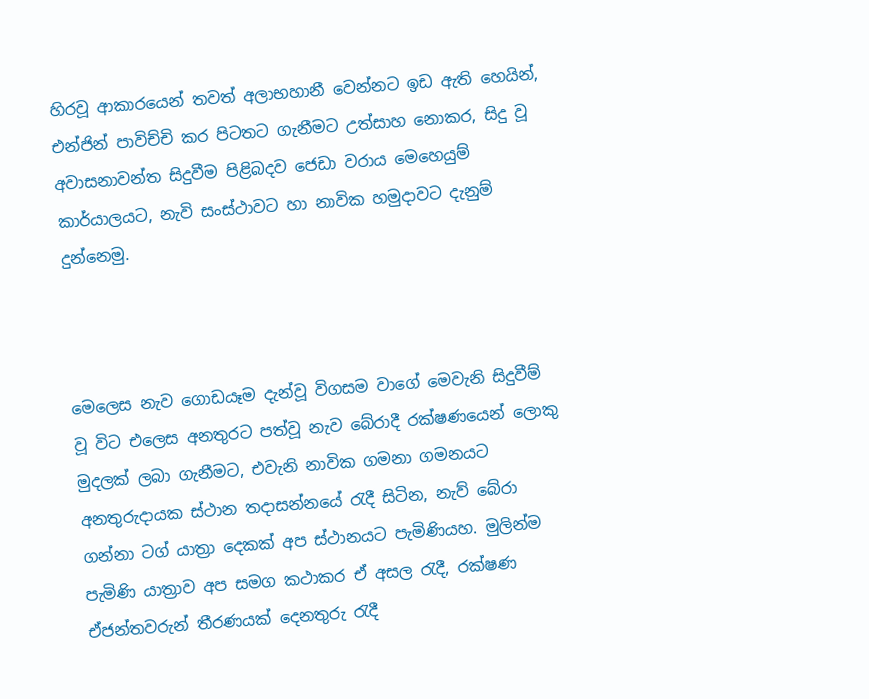හිරවූ ආකාරයෙන් තවත් අලාභහානී වෙන්නට ඉඩ ඇති හෙයින්, එන්ජින් පාවිච්චි කර පිටතට ගැනීමට උත්සාහ නොකර, සිදු වූ අවාසනාවන්ත සිදුවීම පිළිබදව ජෙඩා වරාය මෙහෙයුම් කාර්යාලයට, නැවි සංස්ථාවට හා නාවික හමුදාවට දැනුම් දුන්නෙමු.



මෙලෙස නැව ගොඩයෑම දැන්වූ විගසම වාගේ මෙවැනි සිදුවීම් වූ විට එලෙස අනතුරට පත්වූ නැව බේරාදී රක්ෂණයෙන් ලොකු මුදලක් ලබා ගැනීමට, එවැනි නාවික ගමනා ගමනයට අනතුරුදායක ස්ථාන තදාසන්නයේ රැදී සිටින, නැව් බේරා ගන්නා ටග් යාත්‍රා දෙකක් අප ස්ථානයට පැමිණියහ. මුලින්ම පැමිණි යාත්‍රාව අප සමග කථාකර ඒ අසල රැදී, රක්ෂණ ඒජන්තවරුන් තීරණයක් දෙනතුරු රැදී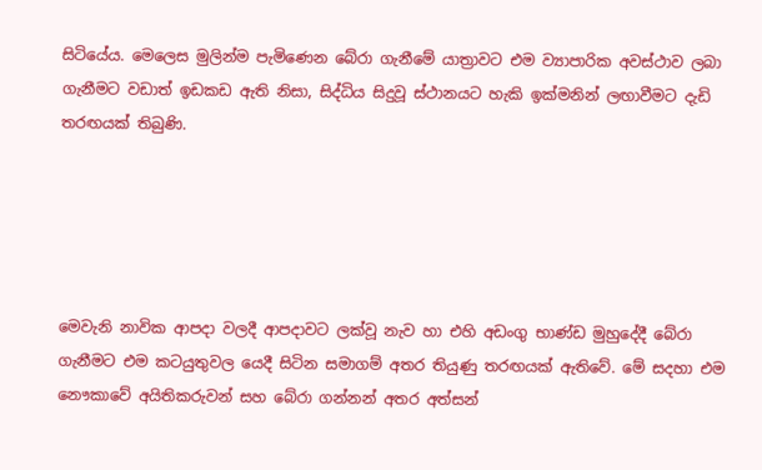සිටියේය. මෙලෙස මුලින්ම පැමිණෙන බේරා ගැනීමේ යාත්‍රාවට එම ව්‍යාපාරික අවස්ථාව ලබා ගැනීමට වඩාත් ඉඩකඩ ඇති නිසා, සිද්ධිය සිදුවූ ස්ථානයට හැකි ඉක්මනින් ලඟාවීමට දැඩි තරඟයක් තිබුණි.





මෙවැනි නාවික ආපදා වලදී ආපදාවට ලක්වූ නැව හා එහි අඩංගු භාණ්ඩ මුහුදේදී බේරා ගැනීමට එම කටයුතුවල යෙදී සිටින සමාගම් අතර තියුණු තරඟයක් ඇතිවේ. මේ සදහා එම නෞකාවේ අයිතිකරුවන් සහ බේරා ගන්නන් අතර අත්සන්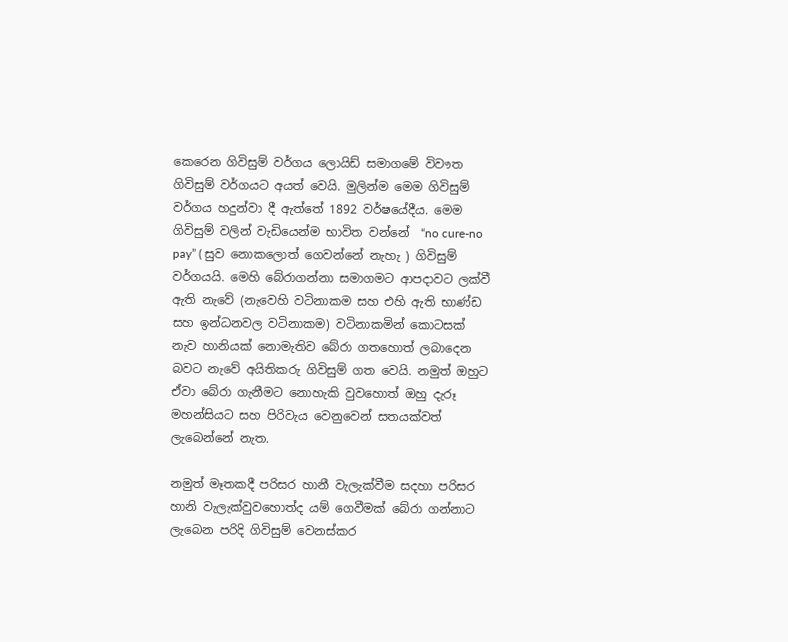කෙරෙන ගිවිසුම් වර්ගය ලොයිඩ් සමාගමේ විවෟත ගිවිසුම් වර්ගයට අයත් වෙයි. මුලින්ම මෙම ගිවිසුම් වර්ගය හදුන්වා දී ඇත්තේ 1892 වර්ෂයේදීය. මෙම ගිවිසුම් වලින් වැඩියෙන්ම භාවිත වන්නේ  “no cure-no pay” ( සුව නොකලොත් ගෙවන්නේ නැහැ ) ගිවිසුම් වර්ගයයි. මෙහි බේරාගන්නා සමාගමට ආපදාවට ලක්වී ඇති නැවේ (නැවෙහි වටිනාකම සහ එහි ඇති භාණ්ඩ සහ ඉන්ධනවල වටිනාකම) වටිනාකමින් කොටසක් නැව හානියක් නොමැතිව බේරා ගතහොත් ලබාදෙන බවට නැවේ අයිතිකරු ගිවිසුම් ගත වෙයි. නමුත් ඔහුට ඒවා බේරා ගැනීමට නොහැකි වුවහොත් ඔහු දැරූ මහන්සියට සහ පිරිවැය වෙනුවෙන් සතයක්වත් ලැබෙන්නේ නැත.

නමුත් මෑතකදී පරිසර හානී වැලැක්වීම සදහා පරිසර හානි වැලැක්වුවහොත්ද යම් ගෙවීමක් බේරා ගන්නාට ලැබෙන පරිදි ගිවිසුම් වෙනස්කර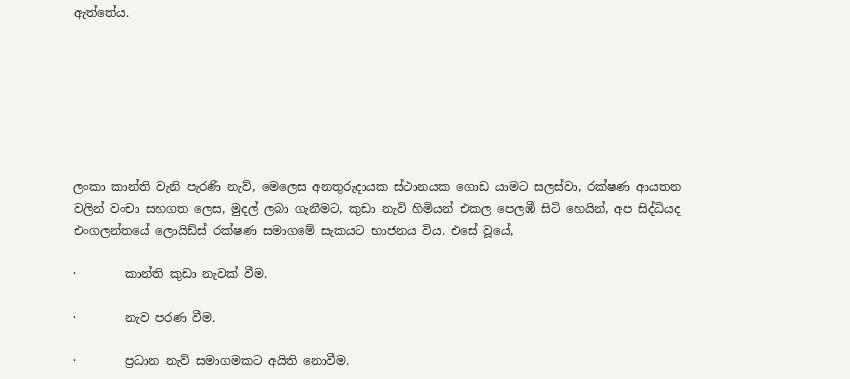ඇත්තේය.







ලංකා කාන්ති වැනි පැරණි නැව්, මෙලෙස අනතුරුදායක ස්ථානයක ගොඩ යාමට සලස්වා, රක්ෂණ ආයතන වලින් වංචා සහගත ලෙස, මුදල් ලබා ගැනීමට, කුඩා නැවි හිමියන් එකල පෙලඹී සිටි හෙයින්, අප සිද්ධියද එංගලන්තයේ ලොයිඩ්ස් රක්ෂණ සමාගමේ සැකයට භාජනය විය. එසේ වූයේ,

·        කාන්ති කුඩා නැවක් වීම.

·        නැව පරණ වීම.

·        ප්‍රධාන නැව් සමාගමකට අයිති නොවීම.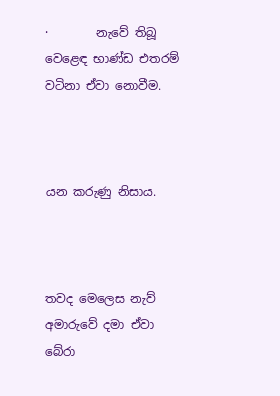·        නැවේ තිබූ වෙළෙඳ භාණ්ඩ එතරම් වටිනා ඒවා නොවීම.



යන කරුණු නිසාය.



තවද මෙලෙස නැව් අමාරුවේ දමා ඒවා බේරා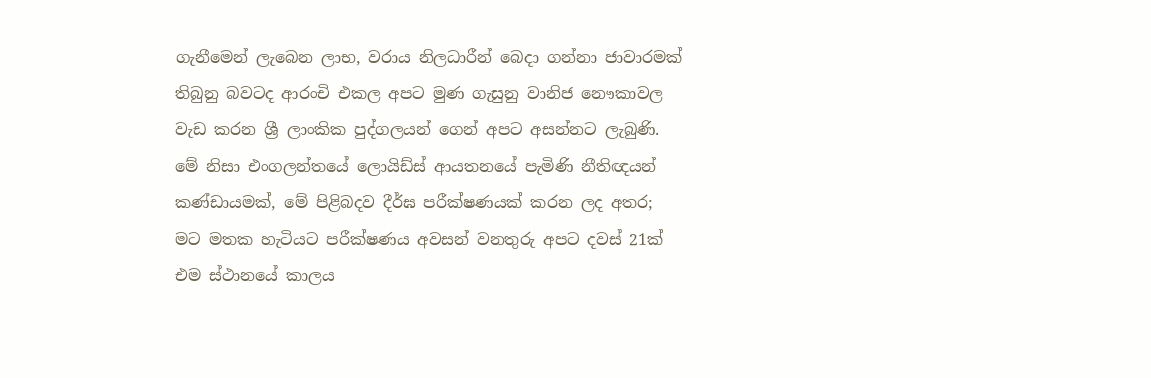ගැනීමෙන් ලැබෙන ලාභ, වරාය නිලධාරීන් බෙදා ගන්නා ජාවාරමක් තිබුනු බවටද ආරංචි එකල අපට මුණ ගැසුනු වානිජ නෞකාවල වැඩ කරන ශ්‍රී ලාංකික පුද්ගලයන් ගෙන් අපට අසන්නට ලැබුණි. මේ නිසා එංගලන්තයේ ලොයිඩ්ස් ආයතනයේ පැමිණි නීතිඥයන් කණ්ඩායමක්, මේ පිළිබදව දීර්ඝ පරීක්ෂණයක් කරන ලද අතර; මට මතක හැටියට පරීක්ෂණය අවසන් වනතුරු අපට දවස් 21ක් එම ස්ථානයේ කාලය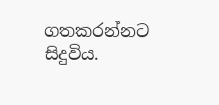ගතකරන්නට සිදුවිය.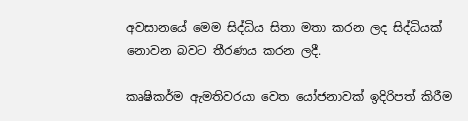අවසානයේ මෙම සිද්ධිය සිතා මතා කරන ලද සිද්ධියක් නොවන බවට තීරණය කරන ලදී.

කෘෂිකර්ම ඇමතිවරයා වෙත යෝජනාවක් ඉදිරිපත් කිරීම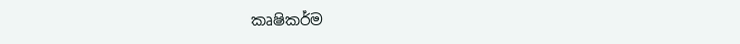කෘෂිකර්ම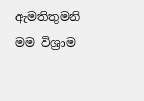ඇමතිතුමනි  මම විශ්‍රාම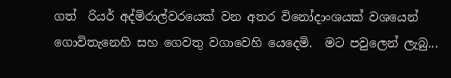ගත්  රියර් අද්මිරාල්වරයෙක් වන අතර විනෝදාංශයක් වශයෙන්  ගොවිතැනෙහි සහ ගෙවතු වගාවෙහි යෙදෙමි.  මට පවුලෙන් ලැබු...